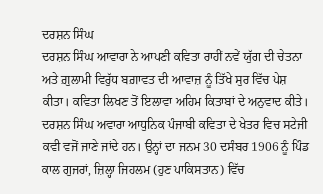ਦਰਸ਼ਨ ਸਿੰਘ
ਦਰਸ਼ਨ ਸਿੰਘ ਆਵਾਰਾ ਨੇ ਆਪਣੀ ਕਵਿਤਾ ਰਾਹੀਂ ਨਵੇਂ ਯੁੱਗ ਦੀ ਚੇਤਨਾ ਅਤੇ ਗ਼ੁਲਾਮੀ ਵਿਰੁੱਧ ਬਗ਼ਾਵਤ ਦੀ ਆਵਾਜ਼ ਨੂੰ ਤਿੱਖੇ ਸੁਰ ਵਿੱਚ ਪੇਸ਼ ਕੀਤਾ। ਕਵਿਤਾ ਲਿਖਣ ਤੋਂ ਇਲਾਵਾ ਅਹਿਮ ਕਿਤਾਬਾਂ ਦੇ ਅਨੁਵਾਦ ਕੀਤੇ।
ਦਰਸ਼ਨ ਸਿੰਘ ਅਵਾਰਾ ਆਧੁਨਿਕ ਪੰਜਾਬੀ ਕਵਿਤਾ ਦੇ ਖੇਤਰ ਵਿਚ ਸਟੇਜੀ ਕਵੀ ਵਜੋਂ ਜਾਣੇ ਜਾਂਦੇ ਹਨ। ਉਨ੍ਹਾਂ ਦਾ ਜਨਮ 30 ਦਸੰਬਰ 1906 ਨੂੰ ਪਿੰਡ ਕਾਲ ਗੁਜਰਾਂ, ਜ਼ਿਲ੍ਹਾ ਜਿਹਲਮ (ਹੁਣ ਪਾਕਿਸਤਾਨ) ਵਿੱਚ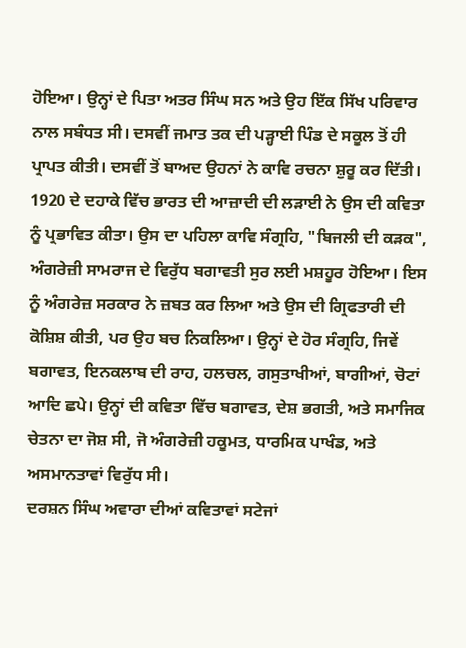ਹੋਇਆ। ਉਨ੍ਹਾਂ ਦੇ ਪਿਤਾ ਅਤਰ ਸਿੰਘ ਸਨ ਅਤੇ ਉਹ ਇੱਕ ਸਿੱਖ ਪਰਿਵਾਰ ਨਾਲ ਸਬੰਧਤ ਸੀ। ਦਸਵੀਂ ਜਮਾਤ ਤਕ ਦੀ ਪੜ੍ਹਾਈ ਪਿੰਡ ਦੇ ਸਕੂਲ ਤੋਂ ਹੀ ਪ੍ਰਾਪਤ ਕੀਤੀ। ਦਸਵੀਂ ਤੋਂ ਬਾਅਦ ਉਹਨਾਂ ਨੇ ਕਾਵਿ ਰਚਨਾ ਸ਼ੁਰੂ ਕਰ ਦਿੱਤੀ।
1920 ਦੇ ਦਹਾਕੇ ਵਿੱਚ ਭਾਰਤ ਦੀ ਆਜ਼ਾਦੀ ਦੀ ਲੜਾਈ ਨੇ ਉਸ ਦੀ ਕਵਿਤਾ ਨੂੰ ਪ੍ਰਭਾਵਿਤ ਕੀਤਾ। ਉਸ ਦਾ ਪਹਿਲਾ ਕਾਵਿ ਸੰਗ੍ਰਹਿ, "ਬਿਜਲੀ ਦੀ ਕੜਕ", ਅੰਗਰੇਜ਼ੀ ਸਾਮਰਾਜ ਦੇ ਵਿਰੁੱਧ ਬਗਾਵਤੀ ਸੁਰ ਲਈ ਮਸ਼ਹੂਰ ਹੋਇਆ। ਇਸ ਨੂੰ ਅੰਗਰੇਜ਼ ਸਰਕਾਰ ਨੇ ਜ਼ਬਤ ਕਰ ਲਿਆ ਅਤੇ ਉਸ ਦੀ ਗ੍ਰਿਫਤਾਰੀ ਦੀ ਕੋਸ਼ਿਸ਼ ਕੀਤੀ, ਪਰ ਉਹ ਬਚ ਨਿਕਲਿਆ। ਉਨ੍ਹਾਂ ਦੇ ਹੋਰ ਸੰਗ੍ਰਹਿ, ਜਿਵੇਂ ਬਗਾਵਤ, ਇਨਕਲਾਬ ਦੀ ਰਾਹ, ਹਲਚਲ, ਗਸੁਤਾਖੀਆਂ, ਬਾਗੀਆਂ, ਚੋਟਾਂ ਆਦਿ ਛਪੇ। ਉਨ੍ਹਾਂ ਦੀ ਕਵਿਤਾ ਵਿੱਚ ਬਗਾਵਤ, ਦੇਸ਼ ਭਗਤੀ, ਅਤੇ ਸਮਾਜਿਕ ਚੇਤਨਾ ਦਾ ਜੋਸ਼ ਸੀ, ਜੋ ਅੰਗਰੇਜ਼ੀ ਹਕੂਮਤ, ਧਾਰਮਿਕ ਪਾਖੰਡ, ਅਤੇ ਅਸਮਾਨਤਾਵਾਂ ਵਿਰੁੱਧ ਸੀ।
ਦਰਸ਼ਨ ਸਿੰਘ ਅਵਾਰਾ ਦੀਆਂ ਕਵਿਤਾਵਾਂ ਸਟੇਜਾਂ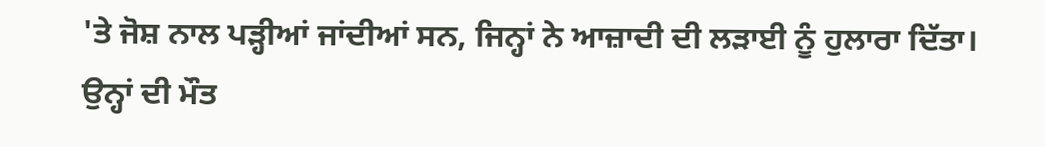'ਤੇ ਜੋਸ਼ ਨਾਲ ਪੜ੍ਹੀਆਂ ਜਾਂਦੀਆਂ ਸਨ, ਜਿਨ੍ਹਾਂ ਨੇ ਆਜ਼ਾਦੀ ਦੀ ਲੜਾਈ ਨੂੰ ਹੁਲਾਰਾ ਦਿੱਤਾ। ਉਨ੍ਹਾਂ ਦੀ ਮੌਤ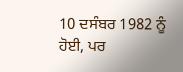10 ਦਸੰਬਰ 1982 ਨੂੰ ਹੋਈ, ਪਰ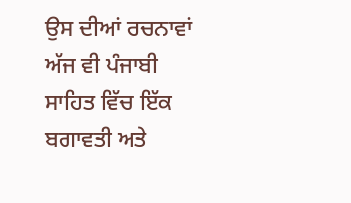ਉਸ ਦੀਆਂ ਰਚਨਾਵਾਂ ਅੱਜ ਵੀ ਪੰਜਾਬੀ ਸਾਹਿਤ ਵਿੱਚ ਇੱਕ ਬਗਾਵਤੀ ਅਤੇ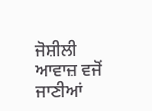ਜੋਸ਼ੀਲੀ ਆਵਾਜ਼ ਵਜੋਂ ਜਾਣੀਆਂ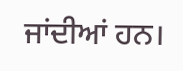ਜਾਂਦੀਆਂ ਹਨ।